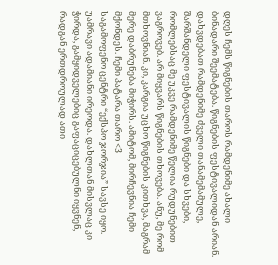დღეს ჩემს წიგნების თაროს რამდენიმე ახალი ბინადარი შეემატება. წიგნების ფესტივალიდან არიან. დახვდებათ რამდენიმე ძველი თანამემამულე, შარშანდელი ფესტივალის წიგნები და სხვები, რომლებსაც მე უკვე რამდენიმე წელია რუდუნებით ვაგროვებ. არ მიყვარს წიგნების თხოვება. ანუ, მე რომ მთხოვნიან. კი, კარგია უცხო წიგნების კითხვა, მაგრამ მერე დაბრუნება მიჭირს. ამიტომ, მირჩევნია ჩემი მქონდეს. ჩემი პატარა თარო <3
საგამოფენო ცენტრი “ექსპო ჯორჯია” სავსე იყო. უამრავი ადამიანი ირეოდა. დახლთან მისვლაც კი ჭირდა, გამყიდველებიც გაფაციცებულნი იყვნენ, რადგან ერთდროულად ათი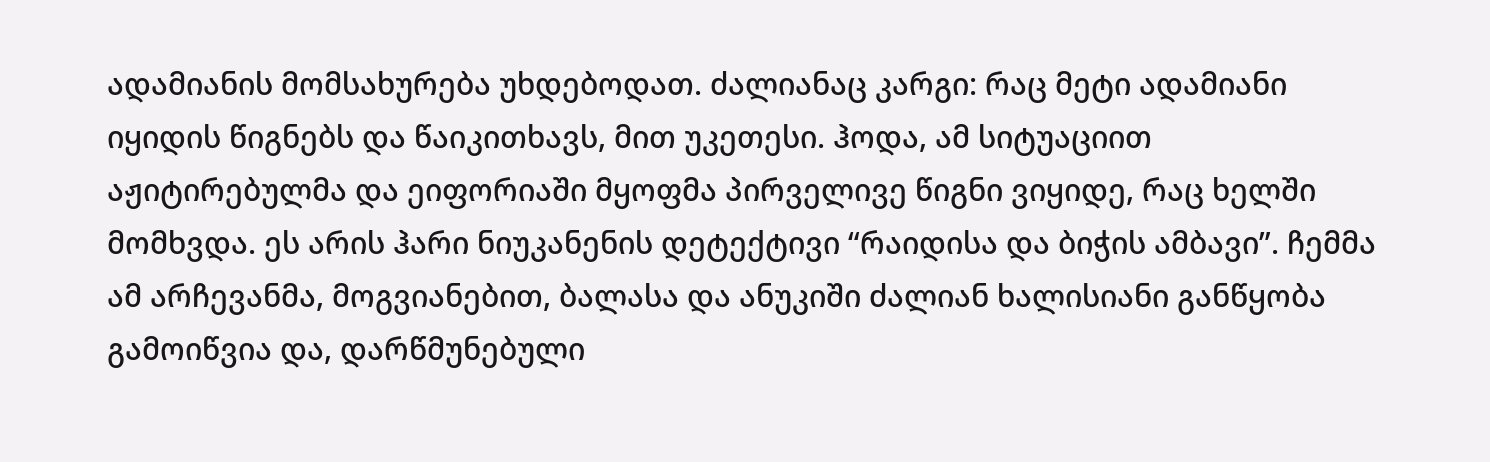ადამიანის მომსახურება უხდებოდათ. ძალიანაც კარგი: რაც მეტი ადამიანი იყიდის წიგნებს და წაიკითხავს, მით უკეთესი. ჰოდა, ამ სიტუაციით აჟიტირებულმა და ეიფორიაში მყოფმა პირველივე წიგნი ვიყიდე, რაც ხელში მომხვდა. ეს არის ჰარი ნიუკანენის დეტექტივი “რაიდისა და ბიჭის ამბავი”. ჩემმა ამ არჩევანმა, მოგვიანებით, ბალასა და ანუკიში ძალიან ხალისიანი განწყობა გამოიწვია და, დარწმუნებული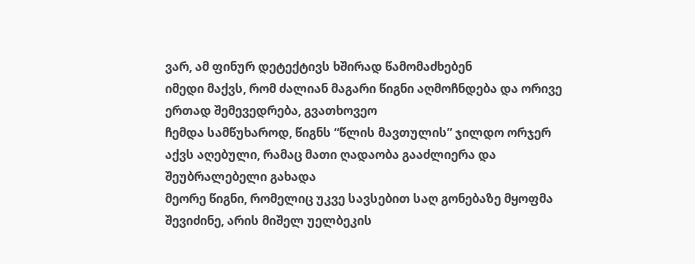ვარ, ამ ფინურ დეტექტივს ხშირად წამომაძხებენ
იმედი მაქვს, რომ ძალიან მაგარი წიგნი აღმოჩნდება და ორივე ერთად შემევედრება, გვათხოვეო
ჩემდა სამწუხაროდ, წიგნს “წლის მავთულის” ჯილდო ორჯერ აქვს აღებული, რამაც მათი ღადაობა გააძლიერა და შეუბრალებელი გახადა
მეორე წიგნი, რომელიც უკვე სავსებით საღ გონებაზე მყოფმა შევიძინე, არის მიშელ უელბეკის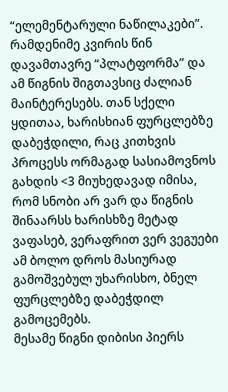“ელემენტარული ნაწილაკები”. რამდენიმე კვირის წინ დავამთავრე “პლატფორმა” და ამ წიგნის შიგთავსიც ძალიან მაინტერესებს. თან სქელი ყდითაა, ხარისხიან ფურცლებზე დაბეჭდილი, რაც კითხვის პროცესს ორმაგად სასიამოვნოს გახდის <3 მიუხედავად იმისა, რომ სნობი არ ვარ და წიგნის შინაარსს ხარისხზე მეტად ვაფასებ, ვერაფრით ვერ ვეგუები ამ ბოლო დროს მასიურად გამოშვებულ უხარისხო, ბნელ ფურცლებზე დაბეჭდილ გამოცემებს.
მესამე წიგნი დიბისი პიერს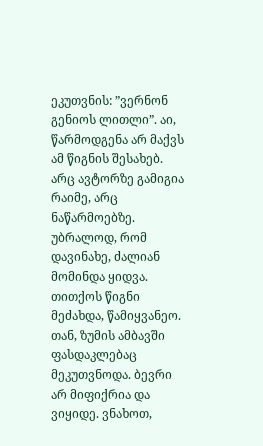ეკუთვნის: ”ვერნონ გენიოს ლითლი”. აი, წარმოდგენა არ მაქვს ამ წიგნის შესახებ. არც ავტორზე გამიგია რაიმე, არც ნაწარმოებზე. უბრალოდ, რომ დავინახე, ძალიან მომინდა ყიდვა. თითქოს წიგნი მეძახდა, წამიყვანეო. თან, ზუმის ამბავში ფასდაკლებაც მეკუთვნოდა. ბევრი არ მიფიქრია და ვიყიდე. ვნახოთ,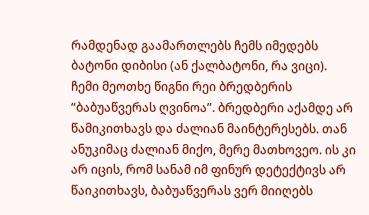რამდენად გაამართლებს ჩემს იმედებს ბატონი დიბისი (ან ქალბატონი, რა ვიცი).
ჩემი მეოთხე წიგნი რეი ბრედბერის “ბაბუაწვერას ღვინოა”. ბრედბერი აქამდე არ წამიკითხავს და ძალიან მაინტერესებს. თან ანუკიმაც ძალიან მიქო, მერე მათხოვეო. ის კი არ იცის, რომ სანამ იმ ფინურ დეტექტივს არ წაიკითხავს, ბაბუაწვერას ვერ მიიღებს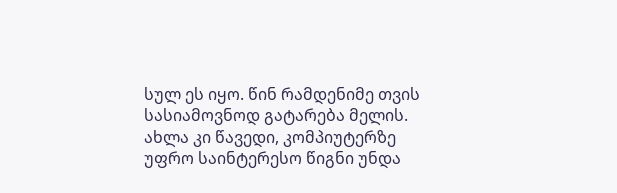სულ ეს იყო. წინ რამდენიმე თვის სასიამოვნოდ გატარება მელის. ახლა კი წავედი, კომპიუტერზე უფრო საინტერესო წიგნი უნდა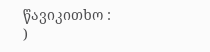წავიკითხო : )